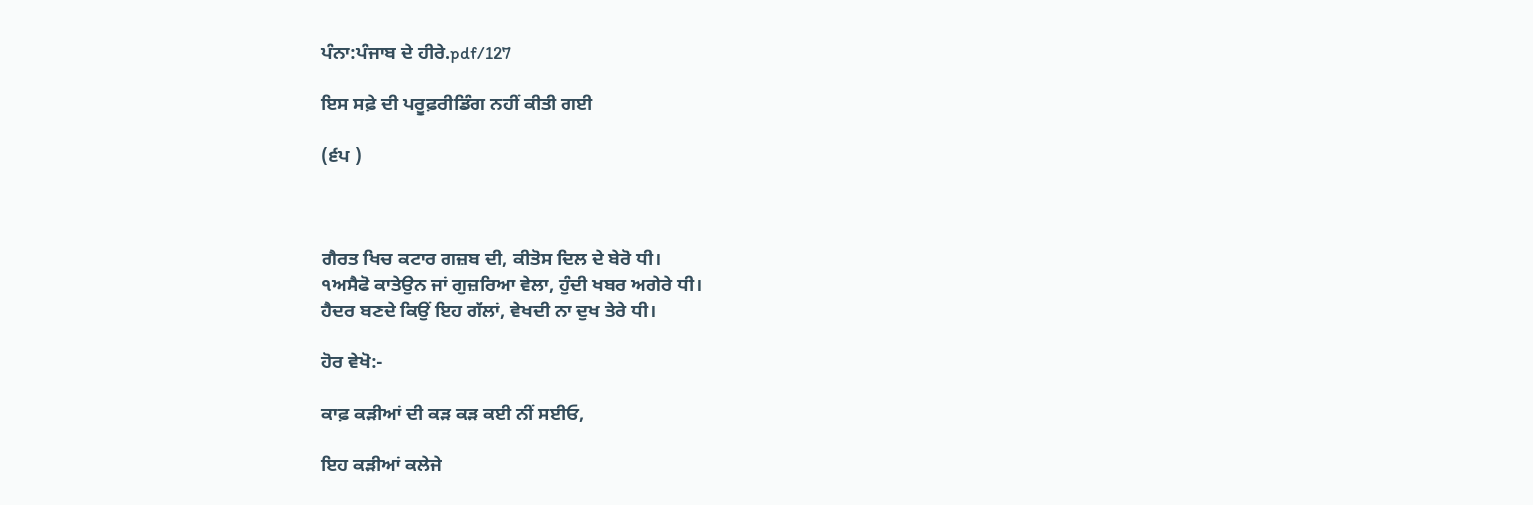ਪੰਨਾ:ਪੰਜਾਬ ਦੇ ਹੀਰੇ.pdf/127

ਇਸ ਸਫ਼ੇ ਦੀ ਪਰੂਫ਼ਰੀਡਿੰਗ ਨਹੀਂ ਕੀਤੀ ਗਈ

(੬ਪ )



ਗੈਰਤ ਖਿਚ ਕਟਾਰ ਗਜ਼ਬ ਦੀ, ਕੀਤੋਸ ਦਿਲ ਦੇ ਬੇਰੋ ਧੀ।
੧ਅਸੈਫੋ ਕਾਤੇਉਨ ਜਾਂ ਗੁਜ਼ਰਿਆ ਵੇਲਾ, ਹੁੰਦੀ ਖਬਰ ਅਗੇਰੇ ਧੀ।
ਹੈਦਰ ਬਣਦੇ ਕਿਉਂ ਇਹ ਗੱਲਾਂ, ਵੇਖਦੀ ਨਾ ਦੁਖ ਤੇਰੇ ਧੀ।

ਹੋਰ ਵੇਖੋ:-

ਕਾਫ਼ ਕੜੀਆਂ ਦੀ ਕੜ ਕੜ ਕਈ ਨੀਂ ਸਈਓ,

ਇਹ ਕੜੀਆਂ ਕਲੇਜੇ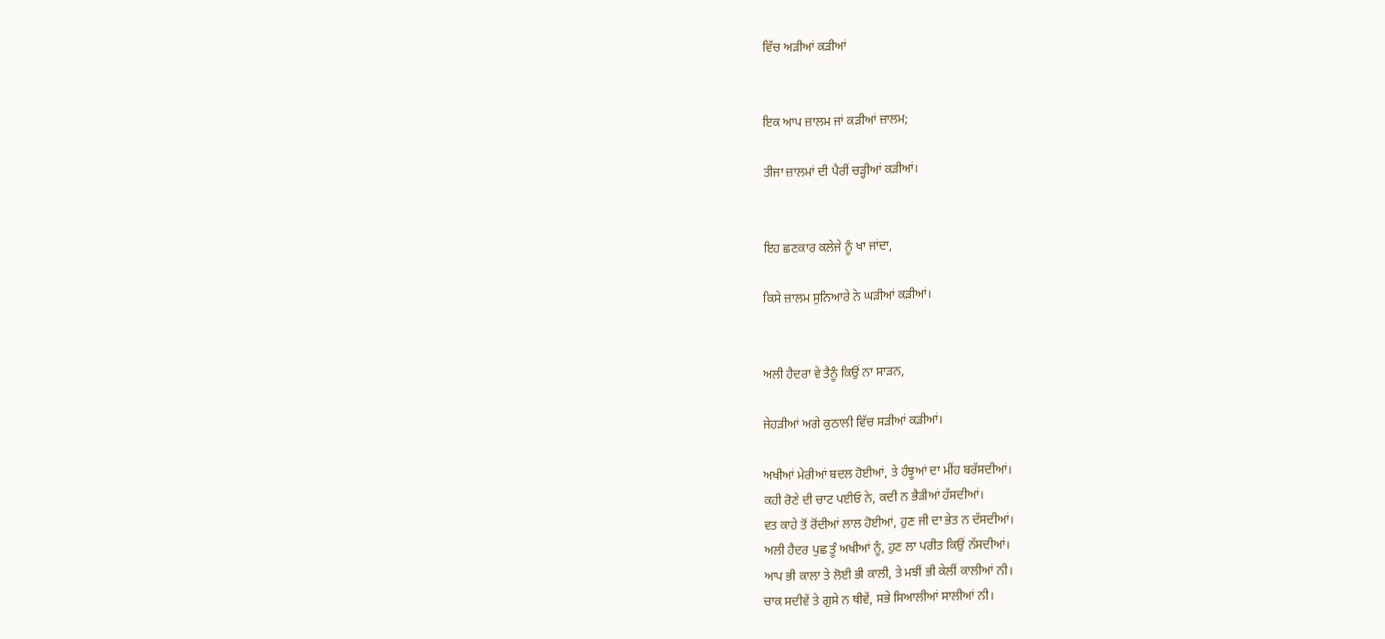ਵਿੱਚ ਅੜੀਆਂ ਕੜੀਆਂ


ਇਕ ਆਪ ਜ਼ਾਲਮ ਜਾਂ ਕੜੀਆਂ ਜ਼ਾਲਮ;

ਤੀਜਾ ਜ਼ਾਲਮਾਂ ਦੀ ਪੈਰੀਂ ਚੜ੍ਹੀਆਂ ਕੜੀਆਂ।


ਇਹ ਛਣਕਾਰ ਕਲੇਜੇ ਨੂੰ ਖਾ ਜਾਂਦਾ,

ਕਿਸੇ ਜ਼ਾਲਮ ਸੁਨਿਆਰੇ ਨੇ ਘੜੀਆਂ ਕੜੀਆਂ।


ਅਲੀ ਹੈਦਰਾ ਵੇ ਤੈਨੂੰ ਕਿਉਂ ਨਾ ਸਾੜਨ,

ਜੇਹੜੀਆਂ ਅਗੇ ਕੁਠਾਲੀ ਵਿੱਚ ਸੜੀਆਂ ਕੜੀਆਂ।

ਅਖੀਆਂ ਮੇਰੀਆਂ ਬਦਲ ਹੋਈਆਂ, ਤੇ ਹੰਝੂਆਂ ਦਾ ਮੀਂਹ ਬਰੱਸਦੀਆਂ।
ਕਹੀ ਰੋਣੇ ਦੀ ਚਾਟ ਪਈਓ ਨੇ, ਕਦੀ ਨ ਭੈੜੀਆਂ ਹੱਸਦੀਆਂ।
ਵਤ ਕਾਹੇ ਤੋਂ ਰੋਂਦੀਆਂ ਲਾਲ ਹੋਈਆਂ, ਹੁਣ ਜੀ ਦਾ ਭੇਤ ਨ ਦੱਸਦੀਆਂ।
ਅਲੀ ਹੈਦਰ ਪੁਛ ਤੂੰ ਅਖੀਆਂ ਨੂੰ, ਹੁਣ ਲਾ ਪਰੀਤ ਕਿਉਂ ਨੱਸਦੀਆਂ।
ਆਪ ਭੀ ਕਾਲਾ ਤੇ ਲੋਈ ਭੀ ਕਾਲੀ, ਤੇ ਮਝੀਂ ਭੀ ਕੇਲੀਂ ਕਾਲੀਆਂ ਨੀ।
ਚਾਕ ਸਦੀਵੇਂ ਤੇ ਗੁਸੇ ਨ ਥੀਵੇਂ, ਸਭੇ ਸਿਆਲੀਆਂ ਸਾਲੀਆਂ ਨੀ।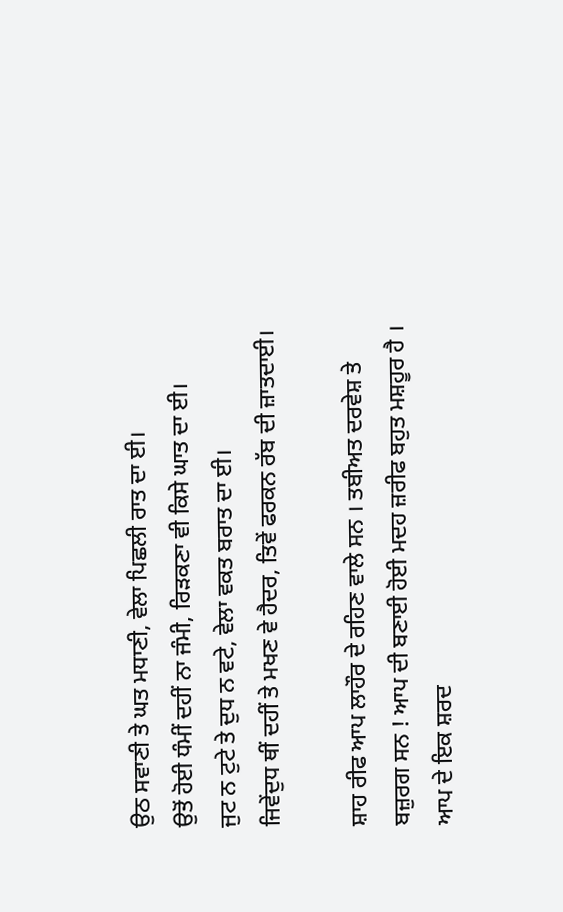ਉਠ ਸਵਾਣੀ ਤੇ ਘਤ ਮਧਾਣੀ, ਵੇਲਾ ਪਿਛਲੀ ਰਾਤ ਦਾ ਈ।
ਉਤੋਂ ਹੋਈ ਧੰਮੀਂ ਦਹੀਂ ਨਾ ਜੰਮੀ, ਰਿੜਕਣਾ ਵੀ ਕਿਸੇ ਘਾਤ ਦਾ ਈ।
ਜੁਟ ਨ ਟੁਟੇ ਤੇ ਦੁਧ ਨ ਵਟੇ, ਵੇਲਾ ਵਕਤ ਬਰਾਤ ਦਾ ਈ।
ਜਿਵੇਂਦੁਧ ਥੀਂ ਦਹੀਂ ਤੇ ਮਖਣ ਵੇ ਹੈਦਰ, ਤਿਵੇਂ ਫਰਕਨ ਰੱਬ ਦੀ ਜ਼ਾਤਦਾਈ।

ਸ਼ਾਹ ਰੀਫ ਆਪ ਲਾਹੌਰ ਦੇ ਰਹਿਣ ਵਾਲੇ ਸਨ । ਤਬੀਅਤ ਦਰਵੇਸ਼ ਤੇ ਬਜ਼ੁਰਗ ਸਨ ! ਆਪ ਦੀ ਬਣਾਈ ਹੋਈ ਮਦਹ ਜ਼ਰੀਫ ਬਹੁਤ ਮਸ਼ਹੂਰ ਹੈ । ਆਪ ਦੇ ਇਕ ਸ਼ਰਦ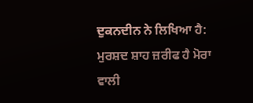ਦੁਕਨਦੀਨ ਨੇ ਲਿਖਿਆ ਹੈ: ਮੁਰਸ਼ਦ ਸ਼ਾਹ ਜ਼ਰੀਫ ਹੈ ਮੋਰਾ ਵਾਲੀ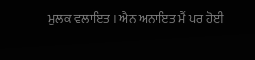ਮੁਲਕ ਵਲਾਇਤ । ਐਨ ਅਨਾਇਤ ਮੈਂ ਪਰ ਹੋਈ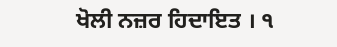ਖੋਲੀ ਨਜ਼ਰ ਹਿਦਾਇਤ । ੧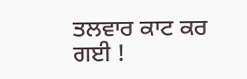ਤਲਵਾਰ ਕਾਟ ਕਰ ਗਈ !